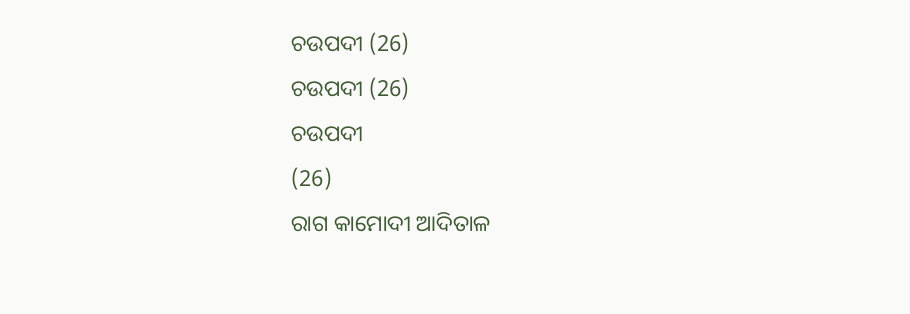ଚଉପଦୀ (26)
ଚଉପଦୀ (26)
ଚଉପଦୀ
(26)
ରାଗ କାମୋଦୀ ଆଦିତାଳ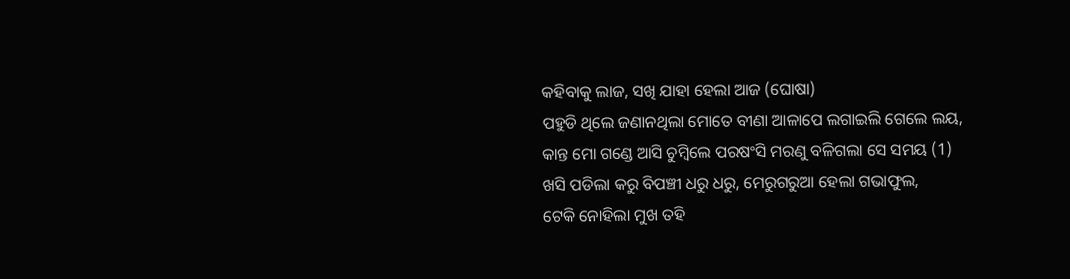କହିବାକୁ ଲାଜ, ସଖି ଯାହା ହେଲା ଆଜ (ଘୋଷା)
ପହୁଡି ଥିଲେ ଜଣାନଥିଲା ମୋତେ ବୀଣା ଆଳାପେ ଲଗାଇଲି ଗେଲେ ଲୟ,
କାନ୍ତ ମୋ ଗଣ୍ଡେ ଆସି ଚୁମ୍ବିଲେ ପରଷଂସି ମରଣୁ ବଳିଗଲା ସେ ସମୟ (1)
ଖସି ପଡିଲା କରୁ ବିପଞ୍ଚୀ ଧରୁ ଧରୁ, ମେରୁଗରୁଆ ହେଲା ଗଭାଫୁଲ,
ଟେକି ନୋହିଲା ମୁଖ ତହି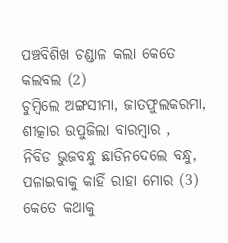ପଞ୍ଚବିଶିଖ ଚଣ୍ଡାଳ କଲା କେତେ କଲବଲ (2)
ଚୁମ୍ବିଲେ ଅଙ୍ଗସୀମା, ଜାତଫୁଲକରମା, ଶୀତ୍କାର ଉପୁଜିଲା ବାରମ୍ବାର ,
ନିବିଡ ଭୁଜବନ୍ଧୁ ଛାଡିନଦେଲେ ବନ୍ଧୁ, ପଳାଇବାକୁ କାହିଁ ରାହା ମୋର (3)
କେତେ କଥାକୁ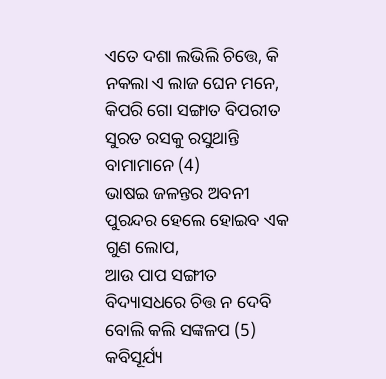ଏତେ ଦଶା ଲଭିଲି ଚିତ୍ତେ, କି ନକଲା ଏ ଲାଜ ଘେନ ମନେ,
କିପରି ଗୋ ସଙ୍ଗାତ ବିପରୀତ ସୁରତ ରସକୁ ରସୁଥାନ୍ତି ବାମାମାନେ (4)
ଭାଷଇ ଜଳନ୍ତର ଅବନୀ ପୁରନ୍ଦର ହେଲେ ହୋଇବ ଏକ ଗୁଣ ଲୋପ,
ଆଉ ପାପ ସଙ୍ଗୀତ ବିଦ୍ୟାସଧରେ ଚିତ୍ତ ନ ଦେବି ବୋଲି କଲି ସଙ୍କଳପ (5)
କବିସୂର୍ଯ୍ୟ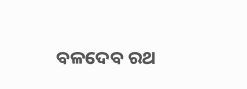ବଳଦେବ ରଥ